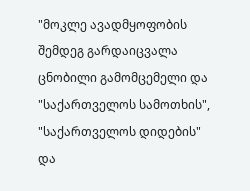"მოკლე ავადმყოფობის შემდეგ გარდაიცვალა ცნობილი გამომცემელი და "საქართველოს სამოთხის", "საქართველოს დიდების" და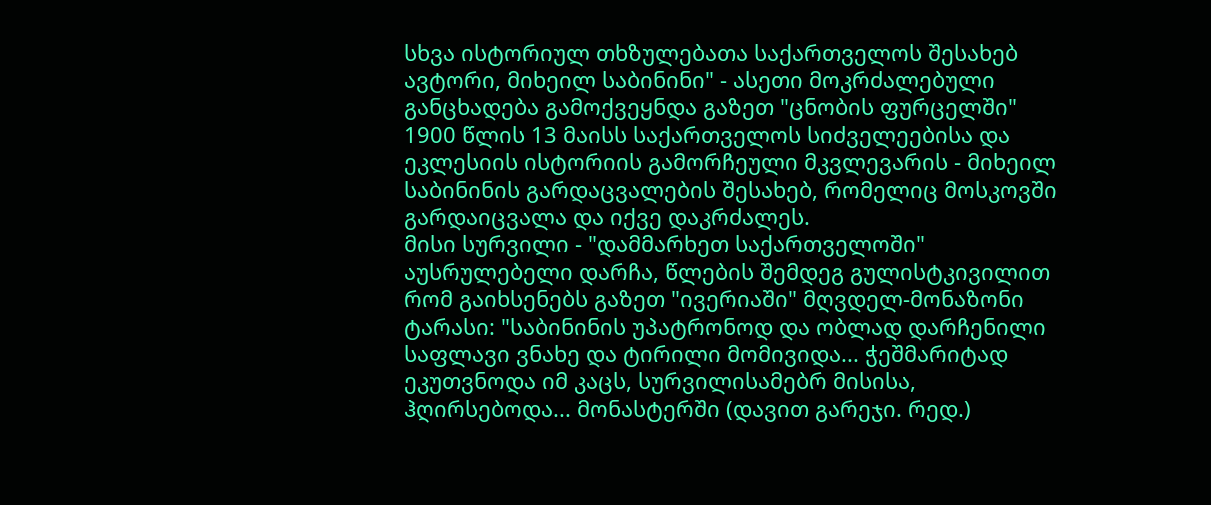სხვა ისტორიულ თხზულებათა საქართველოს შესახებ ავტორი, მიხეილ საბინინი" - ასეთი მოკრძალებული განცხადება გამოქვეყნდა გაზეთ "ცნობის ფურცელში" 1900 წლის 13 მაისს საქართველოს სიძველეებისა და ეკლესიის ისტორიის გამორჩეული მკვლევარის - მიხეილ საბინინის გარდაცვალების შესახებ, რომელიც მოსკოვში გარდაიცვალა და იქვე დაკრძალეს.
მისი სურვილი - "დამმარხეთ საქართველოში" აუსრულებელი დარჩა, წლების შემდეგ გულისტკივილით რომ გაიხსენებს გაზეთ "ივერიაში" მღვდელ-მონაზონი ტარასი: "საბინინის უპატრონოდ და ობლად დარჩენილი საფლავი ვნახე და ტირილი მომივიდა... ჭეშმარიტად ეკუთვნოდა იმ კაცს, სურვილისამებრ მისისა, ჰღირსებოდა... მონასტერში (დავით გარეჯი. რედ.)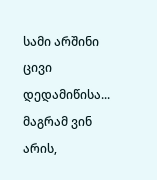სამი არშინი ცივი დედამიწისა... მაგრამ ვინ არის,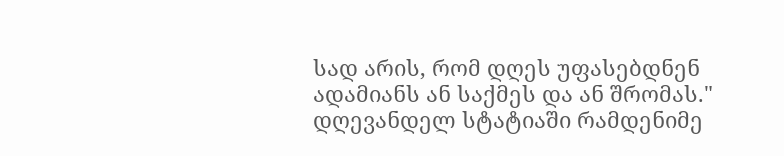სად არის, რომ დღეს უფასებდნენ ადამიანს ან საქმეს და ან შრომას."
დღევანდელ სტატიაში რამდენიმე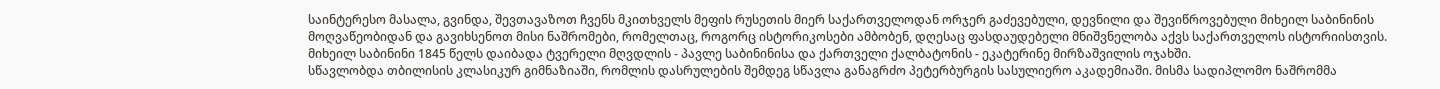საინტერესო მასალა, გვინდა, შევთავაზოთ ჩვენს მკითხველს მეფის რუსეთის მიერ საქართველოდან ორჯერ გაძევებული, დევნილი და შევიწროვებული მიხეილ საბინინის მოღვაწეობიდან და გავიხსენოთ მისი ნაშრომები, რომელთაც, როგორც ისტორიკოსები ამბობენ, დღესაც ფასდაუდებელი მნიშვნელობა აქვს საქართველოს ისტორიისთვის.
მიხეილ საბინინი 1845 წელს დაიბადა ტვერელი მღვდლის - პავლე საბინინისა და ქართველი ქალბატონის - ეკატერინე მირზაშვილის ოჯახში.
სწავლობდა თბილისის კლასიკურ გიმნაზიაში, რომლის დასრულების შემდეგ სწავლა განაგრძო პეტერბურგის სასულიერო აკადემიაში. მისმა სადიპლომო ნაშრომმა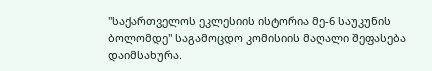"საქართველოს ეკლესიის ისტორია მე-6 საუკუნის ბოლომდე" საგამოცდო კომისიის მაღალი შეფასება დაიმსახურა.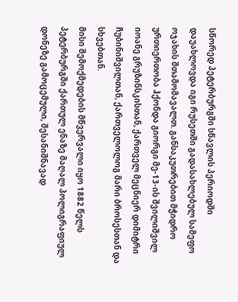სწორედ პეტერბურგში სწავლის პერიოდში დაუახლოვდა იგი რუსეთში გადასახლებულ სამეფო ოჯახის შთამომავალთ. განსაკუთრებით მჭიდრო ურთიერთობა ჰქონდა გიორგი მე-13-ის შვილიშვილ იოანე გრუზინსკისთან, ქართველ მეცნიერ დიმიტრი ჩუბინიშვილთან, ქართველოლოგ მარი ბროსესთან და სხვებთან.
მისი შემოქმედების მწვერვალი იყო 1882 წელს პეტერბურგში ქართულ ენაზე მაღალ პოლიგრაფიულ დონეზე გამოცემული, შესანიშნავად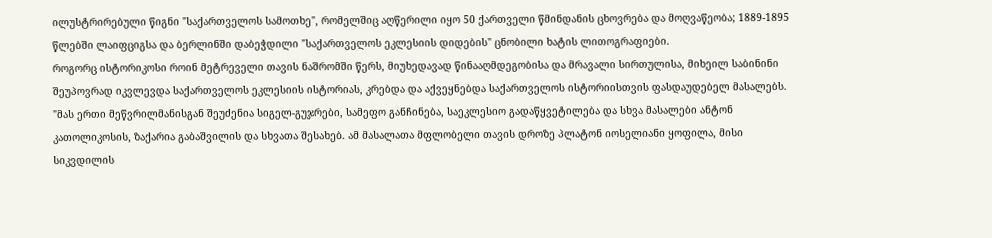ილუსტრირებული წიგნი "საქართველოს სამოთხე", რომელშიც აღწერილი იყო 50 ქართველი წმინდანის ცხოვრება და მოღვაწეობა; 1889-1895 წლებში ლაიფციგსა და ბერლინში დაბეჭდილი "საქართველოს ეკლესიის დიდების" ცნობილი ხატის ლითოგრაფიები.
როგორც ისტორიკოსი როინ მეტრეველი თავის ნაშრომში წერს, მიუხედავად წინააღმდეგობისა და მრავალი სირთულისა, მიხეილ საბინინი შეუპოვრად იკვლევდა საქართველოს ეკლესიის ისტორიას, კრებდა და აქვეყნებდა საქართველოს ისტორიისთვის ფასდაუდებელ მასალებს.
"მას ერთი მეწვრილმანისგან შეუძენია სიგელ-გუჯრები, სამეფო განჩინება, საეკლესიო გადაწყვეტილება და სხვა მასალები ანტონ კათოლიკოსის, ზაქარია გაბაშვილის და სხვათა შესახებ. ამ მასალათა მფლობელი თავის დროზე პლატონ იოსელიანი ყოფილა, მისი სიკვდილის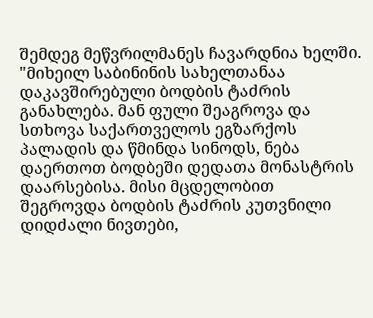შემდეგ მეწვრილმანეს ჩავარდნია ხელში.
"მიხეილ საბინინის სახელთანაა დაკავშირებული ბოდბის ტაძრის განახლება. მან ფული შეაგროვა და სთხოვა საქართველოს ეგზარქოს პალადის და წმინდა სინოდს, ნება დაერთოთ ბოდბეში დედათა მონასტრის დაარსებისა. მისი მცდელობით შეგროვდა ბოდბის ტაძრის კუთვნილი დიდძალი ნივთები,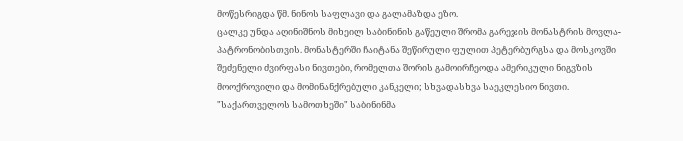მოწესრიგდა წმ. ნინოს საფლავი და გალამაზდა ეზო.
ცალკე უნდა აღინიშნოს მიხეილ საბინინის გაწეული შრომა გარეჯის მონასტრის მოვლა-პატრონობისთვის. მონასტერში ჩაიტანა შეწირული ფულით პეტერბურგსა და მოსკოვში შეძენელი ძვირფასი ნივთები, რომელთა შორის გამოირჩეოდა ამერიკული ნიგვზის მოოქროვილი და მომინანქრებული კანკელი; სხვადასხვა საეკლესიო ნივთი.
"საქართველოს სამოთხეში" საბინინმა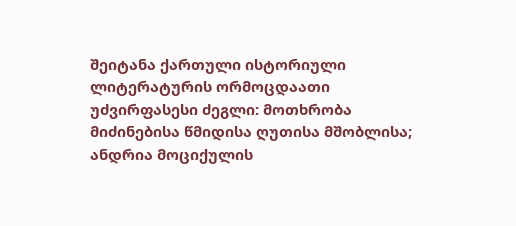შეიტანა ქართული ისტორიული ლიტერატურის ორმოცდაათი უძვირფასესი ძეგლი: მოთხრობა მიძინებისა წმიდისა ღუთისა მშობლისა; ანდრია მოციქულის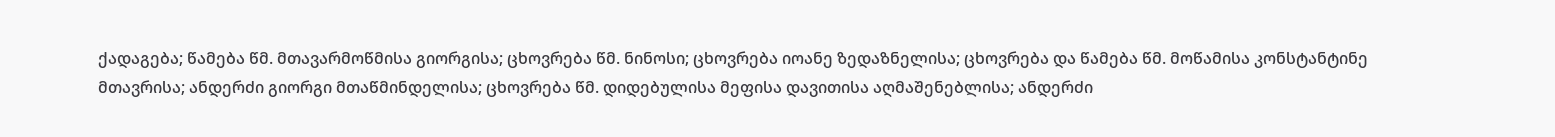ქადაგება; წამება წმ. მთავარმოწმისა გიორგისა; ცხოვრება წმ. ნინოსი; ცხოვრება იოანე ზედაზნელისა; ცხოვრება და წამება წმ. მოწამისა კონსტანტინე მთავრისა; ანდერძი გიორგი მთაწმინდელისა; ცხოვრება წმ. დიდებულისა მეფისა დავითისა აღმაშენებლისა; ანდერძი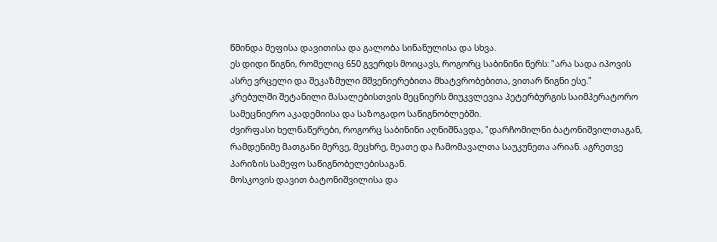წმინდა მეფისა დავითისა და გალობა სინანულისა და სხვა.
ეს დიდი წიგნი, რომელიც 650 გვერდს მოიცავს, როგორც საბინინი წერს: "არა სადა იპოვის ასრე ვრცელი და შეკაზმული მშვენიერებითა მხატვრობებითა, ვითარ წიგნი ესე."
კრებულში შეტანილი მასალებისთვის მეცნიერს მიუკვლევია პეტერბურგის საიმპერატორო სამეცნიერო აკადემიისა და საზოგადო საწიგნობლებში.
ძვირფასი ხელნაწერები, როგორც საბინინი აღნიშნავდა, "დარჩომილნი ბატონიშვილთაგან, რამდენიმე მათგანი მერვე, მეცხრე, მეათე და ჩამომავალთა საუკუნეთა არიან. აგრეთვე პარიზის სამეფო საწიგნობელებისაგან.
მოსკოვის დავით ბატონიშვილისა და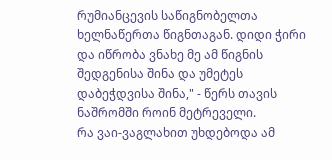რუმიანცევის საწიგნობელთა ხელნაწერთა წიგნთაგან. დიდი ჭირი და იწრობა ვნახე მე ამ წიგნის შედგენისა შინა და უმეტეს დაბეჭდვისა შინა," - წერს თავის ნაშრომში როინ მეტრეველი.
რა ვაი-ვაგლახით უხდებოდა ამ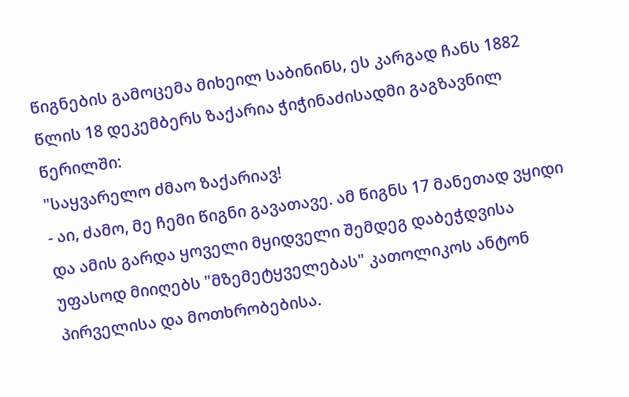წიგნების გამოცემა მიხეილ საბინინს, ეს კარგად ჩანს 1882 წლის 18 დეკემბერს ზაქარია ჭიჭინაძისადმი გაგზავნილ წერილში:
"საყვარელო ძმაო ზაქარიავ!
- აი, ძამო, მე ჩემი წიგნი გავათავე. ამ წიგნს 17 მანეთად ვყიდი და ამის გარდა ყოველი მყიდველი შემდეგ დაბეჭდვისა უფასოდ მიიღებს "მზემეტყველებას" კათოლიკოს ანტონ პირველისა და მოთხრობებისა.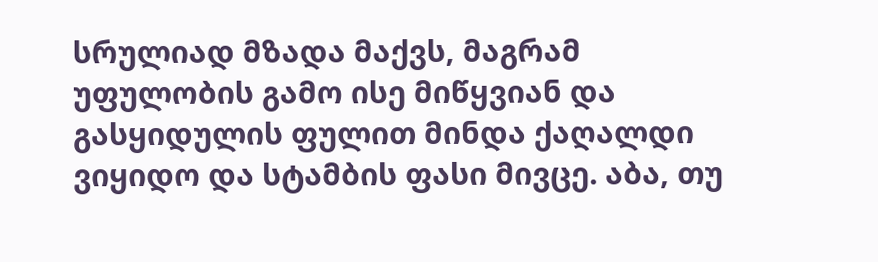სრულიად მზადა მაქვს, მაგრამ უფულობის გამო ისე მიწყვიან და გასყიდულის ფულით მინდა ქაღალდი ვიყიდო და სტამბის ფასი მივცე. აბა, თუ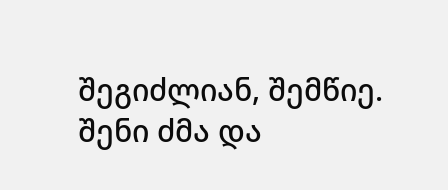შეგიძლიან, შემწიე.
შენი ძმა და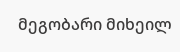მეგობარი მიხეილ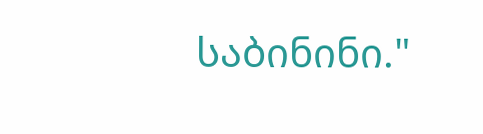საბინინი."